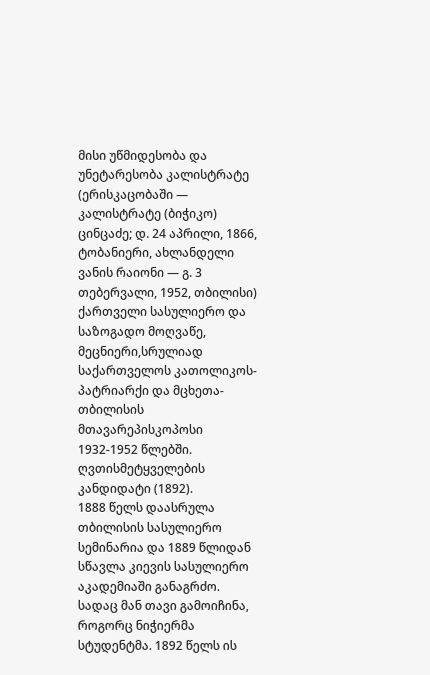მისი უწმიდესობა და უნეტარესობა კალისტრატე (ერისკაცობაში — კალისტრატე (ბიჭიკო) ცინცაძე; დ. 24 აპრილი, 1866, ტობანიერი, ახლანდელი ვანის რაიონი — გ. 3 თებერვალი, 1952, თბილისი)
ქართველი სასულიერო და საზოგადო მოღვაწე, მეცნიერი,სრულიად საქართველოს კათოლიკოს-პატრიარქი და მცხეთა-თბილისის მთავარეპისკოპოსი 1932-1952 წლებში. ღვთისმეტყველების კანდიდატი (1892).
1888 წელს დაასრულა თბილისის სასულიერო სემინარია და 1889 წლიდან სწავლა კიევის სასულიერო აკადემიაში განაგრძო. სადაც მან თავი გამოიჩინა, როგორც ნიჭიერმა სტუდენტმა. 1892 წელს ის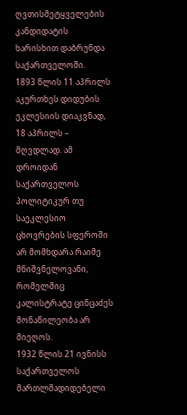ღვთისმეტყველების კანდიდატის ხარისხით დაბრუნდა საქართველოში.
1893 წლის 11 აპრილს აკურთხეს დიდუბის ეკლესიის დიაკვნად, 18 აპრილს – მღვდლად. ამ დროიდან საქართველოს პოლიტიკურ თუ საეკლესიო ცხოვრების სფეროში არ მომხდარა რაიმე მნიშვნელოვანი, რომელშიც კალისტრატე ცინცაძეს მონაწილეობა არ მიეღოს.
1932 წლის 21 ივნისს საქართველოს მართლმადიდებელი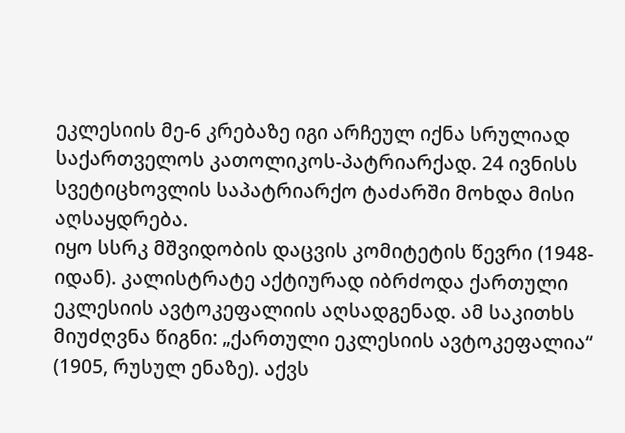ეკლესიის მე-6 კრებაზე იგი არჩეულ იქნა სრულიად საქართველოს კათოლიკოს-პატრიარქად. 24 ივნისს სვეტიცხოვლის საპატრიარქო ტაძარში მოხდა მისი აღსაყდრება.
იყო სსრკ მშვიდობის დაცვის კომიტეტის წევრი (1948-იდან). კალისტრატე აქტიურად იბრძოდა ქართული ეკლესიის ავტოკეფალიის აღსადგენად. ამ საკითხს მიუძღვნა წიგნი: „ქართული ეკლესიის ავტოკეფალია“ (1905, რუსულ ენაზე). აქვს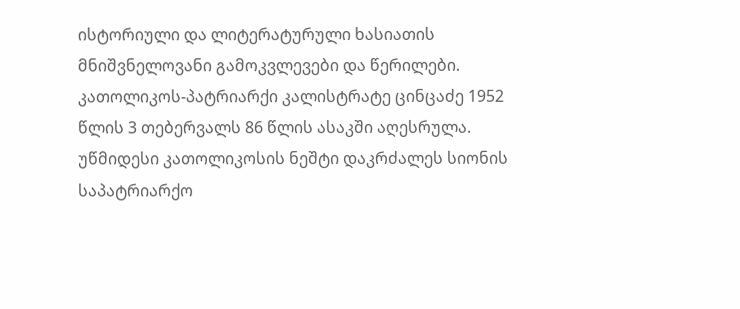ისტორიული და ლიტერატურული ხასიათის მნიშვნელოვანი გამოკვლევები და წერილები.
კათოლიკოს-პატრიარქი კალისტრატე ცინცაძე 1952 წლის 3 თებერვალს 86 წლის ასაკში აღესრულა. უწმიდესი კათოლიკოსის ნეშტი დაკრძალეს სიონის საპატრიარქო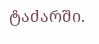ტაძარში.